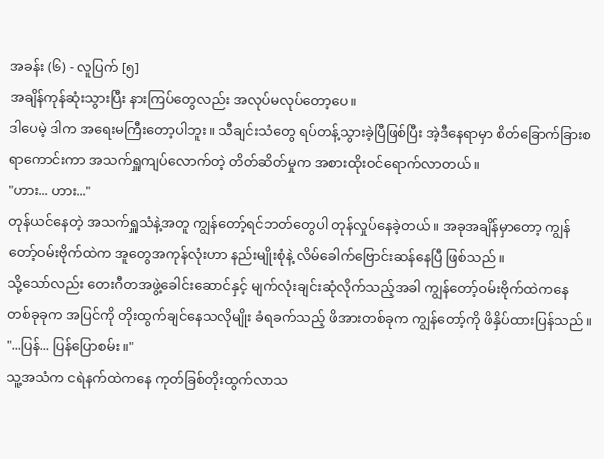အခန်း (၆) - လူပြက် [၅]
အချိန်ကုန်ဆုံးသွားပြီး နားကြပ်တွေလည်း အလုပ်မလုပ်တော့ပေ။
ဒါပေမဲ့ ဒါက အရေးမကြီးတော့ပါဘူး။ သီချင်းသံတွေ ရပ်တန့်သွားခဲ့ပြီဖြစ်ပြီး အဲ့ဒီနေရာမှာ စိတ်ခြောက်ခြားစရာကောင်းကာ အသက်ရှူကျပ်လောက်တဲ့ တိတ်ဆိတ်မှုက အစားထိုးဝင်ရောက်လာတယ်။
"ဟား... ဟား..."
တုန်ယင်နေတဲ့ အသက်ရှူသံနဲ့အတူ ကျွန်တော့်ရင်ဘတ်တွေပါ တုန်လှုပ်နေခဲ့တယ်။ အခုအချိန်မှာတော့ ကျွန်တော့်ဝမ်းဗိုက်ထဲက အူတွေအကုန်လုံးဟာ နည်းမျိုးစုံနဲ့ လိမ်ခေါက်ဗြောင်းဆန်နေပြီ ဖြစ်သည်။
သို့သော်လည်း တေးဂီတအဖွဲ့ခေါင်းဆောင်နှင့် မျက်လုံးချင်းဆုံလိုက်သည့်အခါ ကျွန်တော့်ဝမ်းဗိုက်ထဲကနေ တစ်ခုခုက အပြင်ကို တိုးထွက်ချင်နေသလိုမျိုး ခံရခက်သည့် ဖိအားတစ်ခုက ကျွန်တော့်ကို ဖိနှိပ်ထားပြန်သည်။
"...ပြန်... ပြန်ပြောစမ်း။"
သူ့အသံက ငရဲနက်ထဲကနေ ကုတ်ခြစ်တိုးထွက်လာသ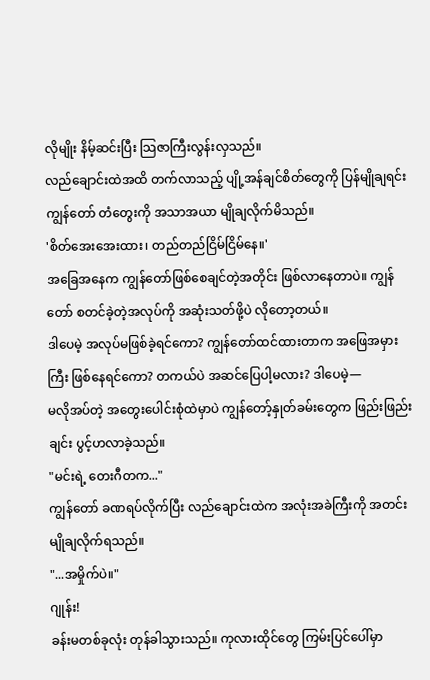လိုမျိုး နိမ့်ဆင်းပြီး သြဇာကြီးလွန်းလှသည်။
လည်ချောင်းထဲအထိ တက်လာသည့် ပျို့အန်ချင်စိတ်တွေကို ပြန်မျိုချရင်း ကျွန်တော် တံတွေးကို အသာအယာ မျိုချလိုက်မိသည်။
'စိတ်အေးအေးထား၊ တည်တည်ငြိမ်ငြိမ်နေ။'
အခြေအနေက ကျွန်တော်ဖြစ်စေချင်တဲ့အတိုင်း ဖြစ်လာနေတာပဲ။ ကျွန်တော် စတင်ခဲ့တဲ့အလုပ်ကို အဆုံးသတ်ဖို့ပဲ လိုတော့တယ်။
ဒါပေမဲ့ အလုပ်မဖြစ်ခဲ့ရင်ကော? ကျွန်တော်ထင်ထားတာက အဖြေအမှားကြီး ဖြစ်နေရင်ကော? တကယ်ပဲ အဆင်ပြေပါ့မလား? ဒါပေမဲ့—
မလိုအပ်တဲ့ အတွေးပေါင်းစုံထဲမှာပဲ ကျွန်တော့်နှုတ်ခမ်းတွေက ဖြည်းဖြည်းချင်း ပွင့်ဟလာခဲ့သည်။
"မင်းရဲ့ တေးဂီတက..."
ကျွန်တော် ခဏရပ်လိုက်ပြီး လည်ချောင်းထဲက အလုံးအခဲကြီးကို အတင်းမျိုချလိုက်ရသည်။
"...အမှိုက်ပဲ။"
ဂျုန်း!
ခန်းမတစ်ခုလုံး တုန်ခါသွားသည်။ ကုလားထိုင်တွေ ကြမ်းပြင်ပေါ်မှာ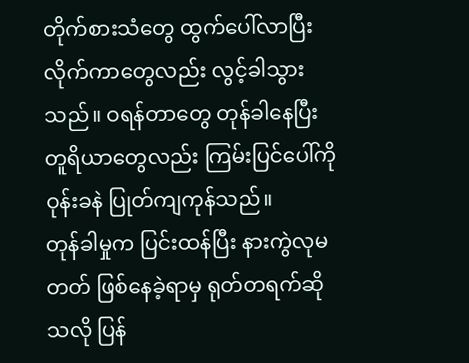တိုက်စားသံတွေ ထွက်ပေါ်လာပြီး လိုက်ကာတွေလည်း လွင့်ခါသွားသည်။ ဝရန်တာတွေ တုန်ခါနေပြီး တူရိယာတွေလည်း ကြမ်းပြင်ပေါ်ကို ဝုန်းခနဲ ပြုတ်ကျကုန်သည်။
တုန်ခါမှုက ပြင်းထန်ပြီး နားကွဲလုမတတ် ဖြစ်နေခဲ့ရာမှ ရုတ်တရက်ဆိုသလို ပြန်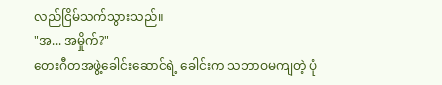လည်ငြိမ်သက်သွားသည်။
"အ... အမှိုက်?"
တေးဂီတအဖွဲ့ခေါင်းဆောင်ရဲ့ ခေါင်းက သဘာဝမကျတဲ့ ပုံ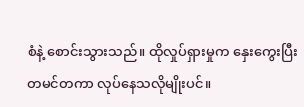စံနဲ့ စောင်းသွားသည်။ ထိုလှုပ်ရှားမှုက နှေးကွေးပြီး တမင်တကာ လုပ်နေသလိုမျိုးပင်။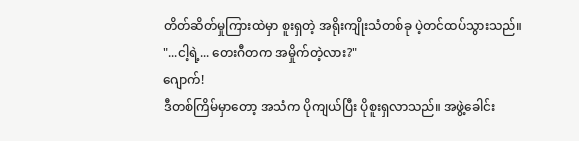တိတ်ဆိတ်မှုကြားထဲမှာ စူးရှတဲ့ အရိုးကျိုးသံတစ်ခု ပဲ့တင်ထပ်သွားသည်။
"...ငါ့ရဲ့... တေးဂီတက အမှိုက်တဲ့လား?"
ဂျောက်!
ဒီတစ်ကြိမ်မှာတော့ အသံက ပိုကျယ်ပြီး ပိုစူးရှလာသည်။ အဖွဲ့ခေါင်း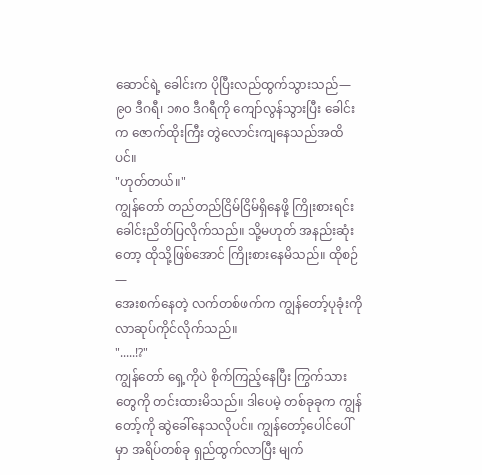ဆောင်ရဲ့ ခေါင်းက ပိုပြီးလည်ထွက်သွားသည်— ၉၀ ဒီဂရီ၊ ၁၈၀ ဒီဂရီကို ကျော်လွန်သွားပြီး ခေါင်းက ဇောက်ထိုးကြီး တွဲလောင်းကျနေသည်အထိပင်။
"ဟုတ်တယ်။"
ကျွန်တော် တည်တည်ငြိမ်ငြိမ်ရှိနေဖို့ ကြိုးစားရင်း ခေါင်းညိတ်ပြလိုက်သည်။ သို့မဟုတ် အနည်းဆုံးတော့ ထိုသို့ဖြစ်အောင် ကြိုးစားနေမိသည်။ ထိုစဉ်—
အေးစက်နေတဲ့ လက်တစ်ဖက်က ကျွန်တော့်ပုခုံးကို လာဆုပ်ကိုင်လိုက်သည်။
".....!?"
ကျွန်တော် ရှေ့ကိုပဲ စိုက်ကြည့်နေပြီး ကြွက်သားတွေကို တင်းထားမိသည်။ ဒါပေမဲ့ တစ်ခုခုက ကျွန်တော့်ကို ဆွဲခေါ်နေသလိုပင်။ ကျွန်တော့်ပေါင်ပေါ်မှာ အရိပ်တစ်ခု ရှည်ထွက်လာပြီး မျက်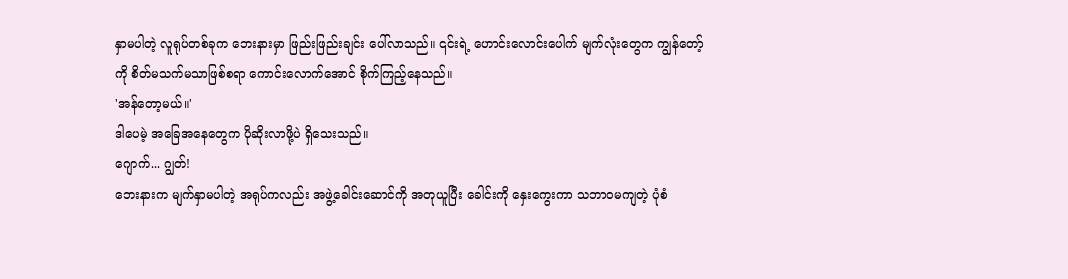နှာမပါတဲ့ လူရုပ်တစ်ခုက ဘေးနားမှာ ဖြည်းဖြည်းချင်း ပေါ်လာသည်။ ၎င်းရဲ့ ဟောင်းလောင်းပေါက် မျက်လုံးတွေက ကျွန်တော့်ကို စိတ်မသက်မသာဖြစ်စရာ ကောင်းလောက်အောင် စိုက်ကြည့်နေသည်။
'အန်တော့မယ်။'
ဒါပေမဲ့ အခြေအနေတွေက ပိုဆိုးလာဖို့ပဲ ရှိသေးသည်။
ဂျောက်... ဂျွတ်!
ဘေးနားက မျက်နှာမပါတဲ့ အရုပ်ကလည်း အဖွဲ့ခေါင်းဆောင်ကို အတုယူပြီး ခေါင်းကို နှေးကွေးကာ သဘာဝမကျတဲ့ ပုံစံ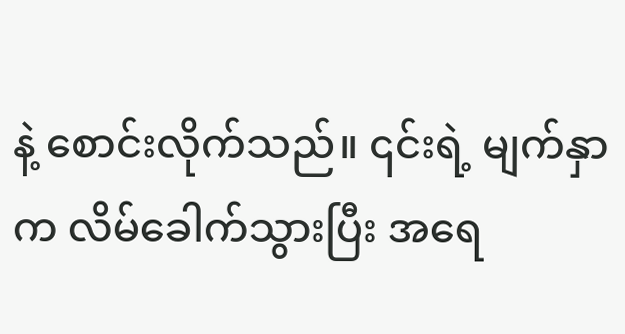နဲ့ စောင်းလိုက်သည်။ ၎င်းရဲ့ မျက်နှာက လိမ်ခေါက်သွားပြီး အရေ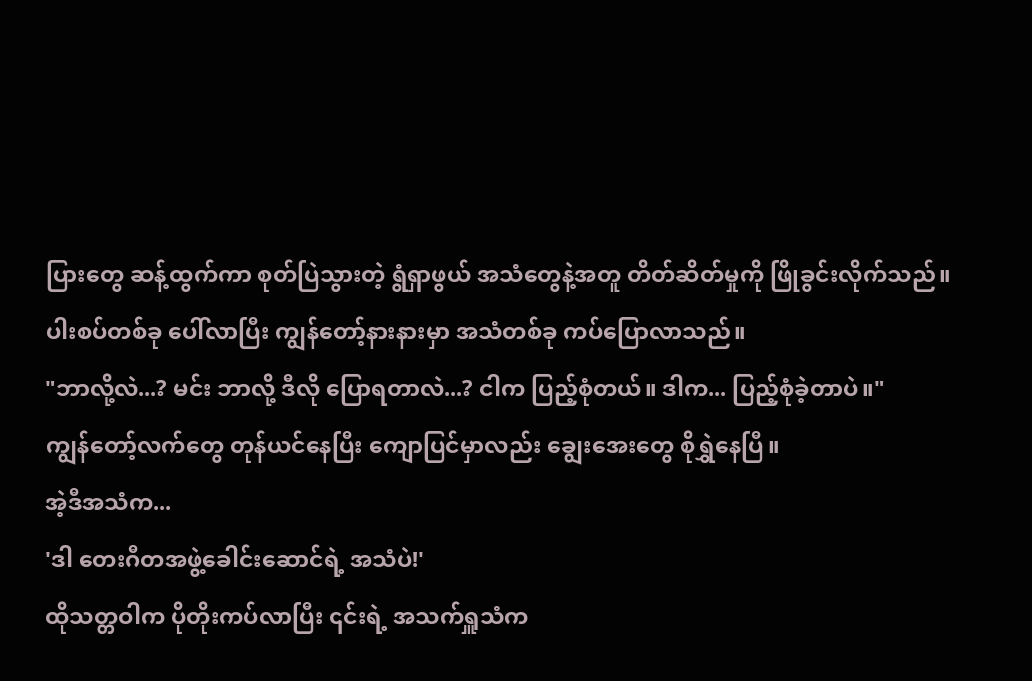ပြားတွေ ဆန့်ထွက်ကာ စုတ်ပြဲသွားတဲ့ ရွံရှာဖွယ် အသံတွေနဲ့အတူ တိတ်ဆိတ်မှုကို ဖြိုခွင်းလိုက်သည်။
ပါးစပ်တစ်ခု ပေါ်လာပြီး ကျွန်တော့်နားနားမှာ အသံတစ်ခု ကပ်ပြောလာသည်။
"ဘာလို့လဲ...? မင်း ဘာလို့ ဒီလို ပြောရတာလဲ...? ငါက ပြည့်စုံတယ်။ ဒါက... ပြည့်စုံခဲ့တာပဲ။"
ကျွန်တော့်လက်တွေ တုန်ယင်နေပြီး ကျောပြင်မှာလည်း ချွေးအေးတွေ စိုရွှဲနေပြီ။
အဲ့ဒီအသံက...
'ဒါ တေးဂီတအဖွဲ့ခေါင်းဆောင်ရဲ့ အသံပဲ!'
ထိုသတ္တဝါက ပိုတိုးကပ်လာပြီး ၎င်းရဲ့ အသက်ရှူသံက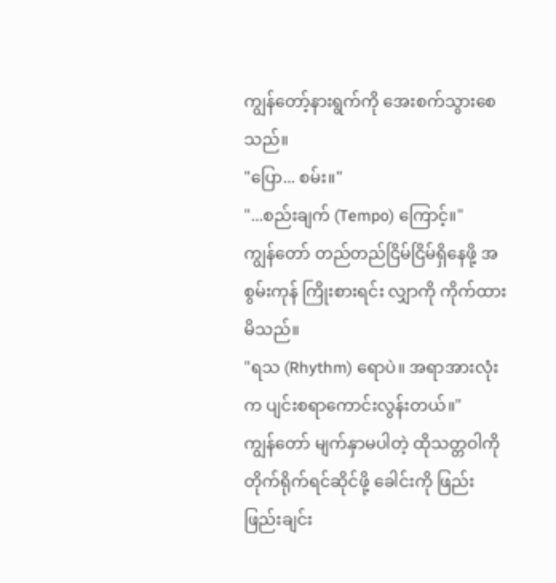ကျွန်တော့်နားရွက်ကို အေးစက်သွားစေသည်။
"ပြော... စမ်း။"
"...စည်းချက် (Tempo) ကြောင့်။"
ကျွန်တော် တည်တည်ငြိမ်ငြိမ်ရှိနေဖို့ အစွမ်းကုန် ကြိုးစားရင်း လျှာကို ကိုက်ထားမိသည်။
"ရသ (Rhythm) ရောပဲ။ အရာအားလုံးက ပျင်းစရာကောင်းလွန်းတယ်။"
ကျွန်တော် မျက်နှာမပါတဲ့ ထိုသတ္တဝါကို တိုက်ရိုက်ရင်ဆိုင်ဖို့ ခေါင်းကို ဖြည်းဖြည်းချင်း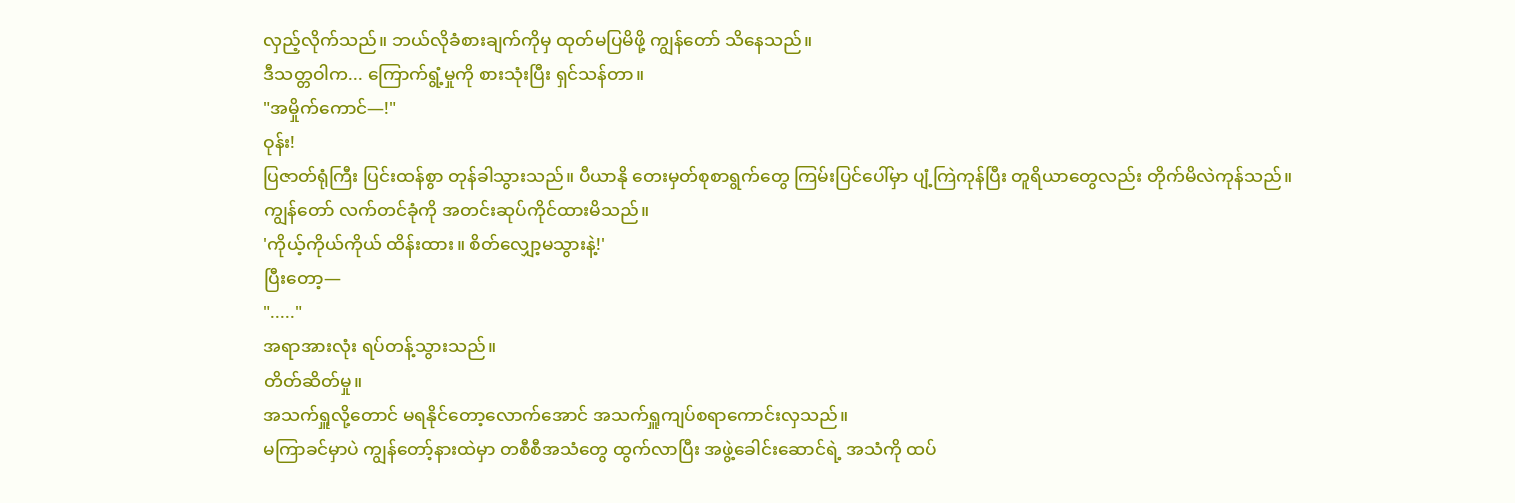လှည့်လိုက်သည်။ ဘယ်လိုခံစားချက်ကိုမှ ထုတ်မပြမိဖို့ ကျွန်တော် သိနေသည်။
ဒီသတ္တဝါက... ကြောက်ရွံ့မှုကို စားသုံးပြီး ရှင်သန်တာ။
"အမှိုက်ကောင်—!"
ဝုန်း!
ပြဇာတ်ရုံကြီး ပြင်းထန်စွာ တုန်ခါသွားသည်။ ပီယာနို တေးမှတ်စုစာရွက်တွေ ကြမ်းပြင်ပေါ်မှာ ပျံ့ကြဲကုန်ပြီး တူရိယာတွေလည်း တိုက်မိလဲကုန်သည်။
ကျွန်တော် လက်တင်ခုံကို အတင်းဆုပ်ကိုင်ထားမိသည်။
'ကိုယ့်ကိုယ်ကိုယ် ထိန်းထား။ စိတ်လျှော့မသွားနဲ့!'
ပြီးတော့—
"....."
အရာအားလုံး ရပ်တန့်သွားသည်။
တိတ်ဆိတ်မှု။
အသက်ရှူလို့တောင် မရနိုင်တော့လောက်အောင် အသက်ရှူကျပ်စရာကောင်းလှသည်။
မကြာခင်မှာပဲ ကျွန်တော့်နားထဲမှာ တစီစီအသံတွေ ထွက်လာပြီး အဖွဲ့ခေါင်းဆောင်ရဲ့ အသံကို ထပ်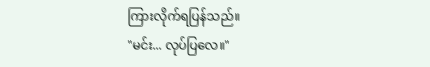ကြားလိုက်ရပြန်သည်။
"မင်း... လုပ်ပြလေ။"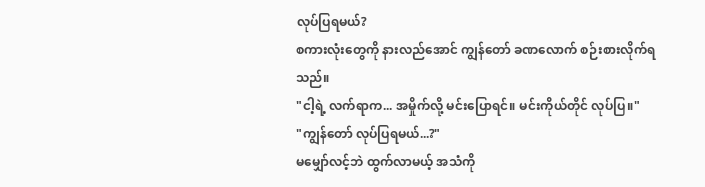လုပ်ပြရမယ်?
စကားလုံးတွေကို နားလည်အောင် ကျွန်တော် ခဏလောက် စဉ်းစားလိုက်ရသည်။
"ငါ့ရဲ့ လက်ရာက... အမှိုက်လို့ မင်းပြောရင်။ မင်းကိုယ်တိုင် လုပ်ပြ။"
"ကျွန်တော် လုပ်ပြရမယ်...?"
မမျှော်လင့်ဘဲ ထွက်လာမယ့် အသံကို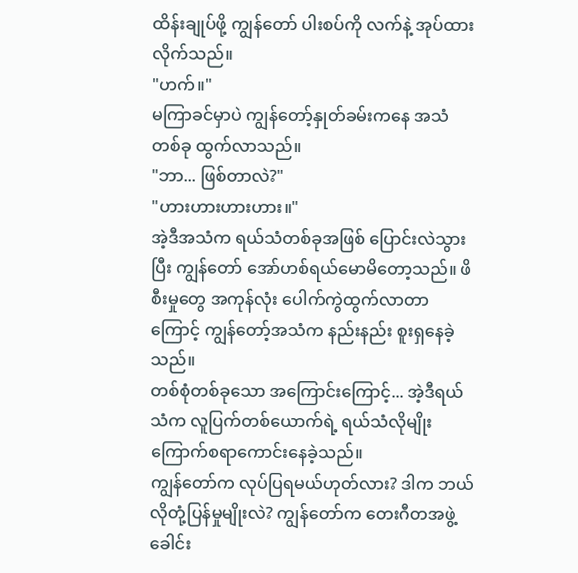ထိန်းချုပ်ဖို့ ကျွန်တော် ပါးစပ်ကို လက်နဲ့ အုပ်ထားလိုက်သည်။
"ဟက်။"
မကြာခင်မှာပဲ ကျွန်တော့်နှုတ်ခမ်းကနေ အသံတစ်ခု ထွက်လာသည်။
"ဘာ... ဖြစ်တာလဲ?"
"ဟားဟားဟားဟား။"
အဲ့ဒီအသံက ရယ်သံတစ်ခုအဖြစ် ပြောင်းလဲသွားပြီး ကျွန်တော် အော်ဟစ်ရယ်မောမိတော့သည်။ ဖိစီးမှုတွေ အကုန်လုံး ပေါက်ကွဲထွက်လာတာကြောင့် ကျွန်တော့်အသံက နည်းနည်း စူးရှနေခဲ့သည်။
တစ်စုံတစ်ခုသော အကြောင်းကြောင့်... အဲ့ဒီရယ်သံက လူပြက်တစ်ယောက်ရဲ့ ရယ်သံလိုမျိုး ကြောက်စရာကောင်းနေခဲ့သည်။
ကျွန်တော်က လုပ်ပြရမယ်ဟုတ်လား? ဒါက ဘယ်လိုတုံ့ပြန်မှုမျိုးလဲ? ကျွန်တော်က တေးဂီတအဖွဲ့ခေါင်း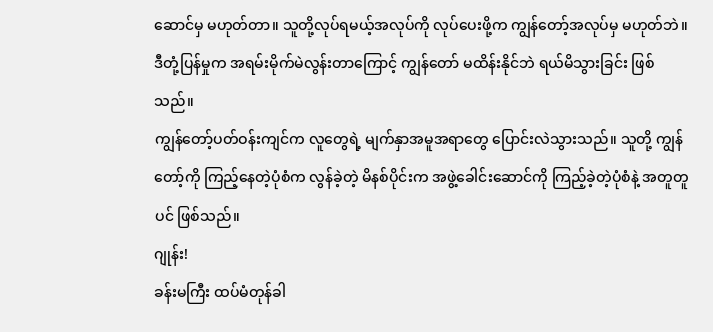ဆောင်မှ မဟုတ်တာ။ သူတို့လုပ်ရမယ့်အလုပ်ကို လုပ်ပေးဖို့က ကျွန်တော့်အလုပ်မှ မဟုတ်ဘဲ။
ဒီတုံ့ပြန်မှုက အရမ်းမိုက်မဲလွန်းတာကြောင့် ကျွန်တော် မထိန်းနိုင်ဘဲ ရယ်မိသွားခြင်း ဖြစ်သည်။
ကျွန်တော့်ပတ်ဝန်းကျင်က လူတွေရဲ့ မျက်နှာအမူအရာတွေ ပြောင်းလဲသွားသည်။ သူတို့ ကျွန်တော့်ကို ကြည့်နေတဲ့ပုံစံက လွန်ခဲ့တဲ့ မိနစ်ပိုင်းက အဖွဲ့ခေါင်းဆောင်ကို ကြည့်ခဲ့တဲ့ပုံစံနဲ့ အတူတူပင် ဖြစ်သည်။
ဂျုန်း!
ခန်းမကြီး ထပ်မံတုန်ခါ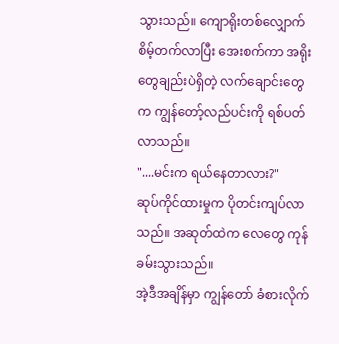သွားသည်။ ကျောရိုးတစ်လျှောက် စိမ့်တက်လာပြီး အေးစက်ကာ အရိုးတွေချည်းပဲရှိတဲ့ လက်ချောင်းတွေက ကျွန်တော့်လည်ပင်းကို ရစ်ပတ်လာသည်။
"....မင်းက ရယ်နေတာလား?"
ဆုပ်ကိုင်ထားမှုက ပိုတင်းကျပ်လာသည်။ အဆုတ်ထဲက လေတွေ ကုန်ခမ်းသွားသည်။
အဲ့ဒီအချိန်မှာ ကျွန်တော် ခံစားလိုက်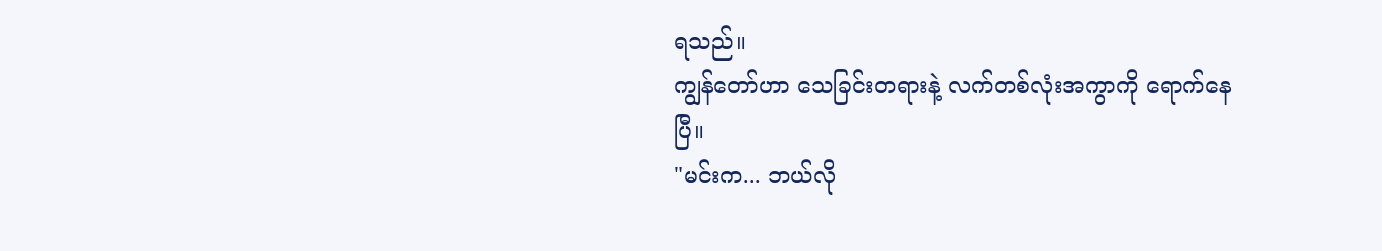ရသည်။
ကျွန်တော်ဟာ သေခြင်းတရားနဲ့ လက်တစ်လုံးအကွာကို ရောက်နေပြီ။
"မင်းက... ဘယ်လို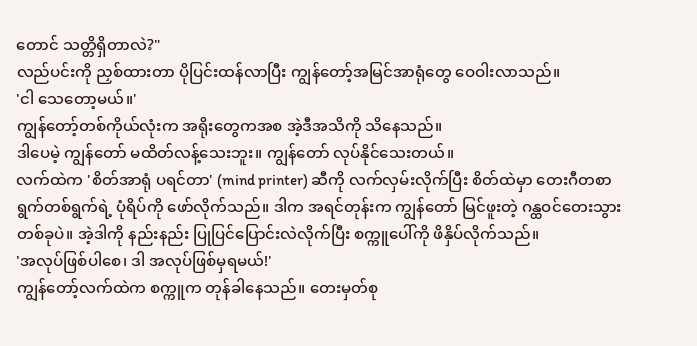တောင် သတ္တိရှိတာလဲ?"
လည်ပင်းကို ညှစ်ထားတာ ပိုပြင်းထန်လာပြီး ကျွန်တော့်အမြင်အာရုံတွေ ဝေဝါးလာသည်။
'ငါ သေတော့မယ်။'
ကျွန်တော့်တစ်ကိုယ်လုံးက အရိုးတွေကအစ အဲ့ဒီအသိကို သိနေသည်။
ဒါပေမဲ့ ကျွန်တော် မထိတ်လန့်သေးဘူး။ ကျွန်တော် လုပ်နိုင်သေးတယ်။
လက်ထဲက 'စိတ်အာရုံ ပရင်တာ' (mind printer) ဆီကို လက်လှမ်းလိုက်ပြီး စိတ်ထဲမှာ တေးဂီတစာရွက်တစ်ရွက်ရဲ့ ပုံရိပ်ကို ဖော်လိုက်သည်။ ဒါက အရင်တုန်းက ကျွန်တော် မြင်ဖူးတဲ့ ဂန္ထဝင်တေးသွားတစ်ခုပဲ။ အဲ့ဒါကို နည်းနည်း ပြုပြင်ပြောင်းလဲလိုက်ပြီး စက္ကူပေါ်ကို ဖိနှိပ်လိုက်သည်။
'အလုပ်ဖြစ်ပါစေ၊ ဒါ အလုပ်ဖြစ်မှရမယ်!'
ကျွန်တော့်လက်ထဲက စက္ကူက တုန်ခါနေသည်။ တေးမှတ်စု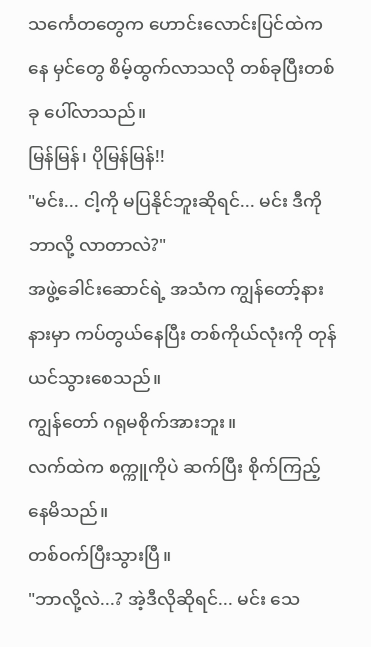သင်္ကေတတွေက ဟောင်းလောင်းပြင်ထဲကနေ မှင်တွေ စိမ့်ထွက်လာသလို တစ်ခုပြီးတစ်ခု ပေါ်လာသည်။
မြန်မြန်၊ ပိုမြန်မြန်!!
"မင်း... ငါ့ကို မပြနိုင်ဘူးဆိုရင်... မင်း ဒီကို ဘာလို့ လာတာလဲ?"
အဖွဲ့ခေါင်းဆောင်ရဲ့ အသံက ကျွန်တော့်နားနားမှာ ကပ်တွယ်နေပြီး တစ်ကိုယ်လုံးကို တုန်ယင်သွားစေသည်။
ကျွန်တော် ဂရုမစိုက်အားဘူး။
လက်ထဲက စက္ကူကိုပဲ ဆက်ပြီး စိုက်ကြည့်နေမိသည်။
တစ်ဝက်ပြီးသွားပြီ။
"ဘာလို့လဲ...? အဲ့ဒီလိုဆိုရင်... မင်း သေ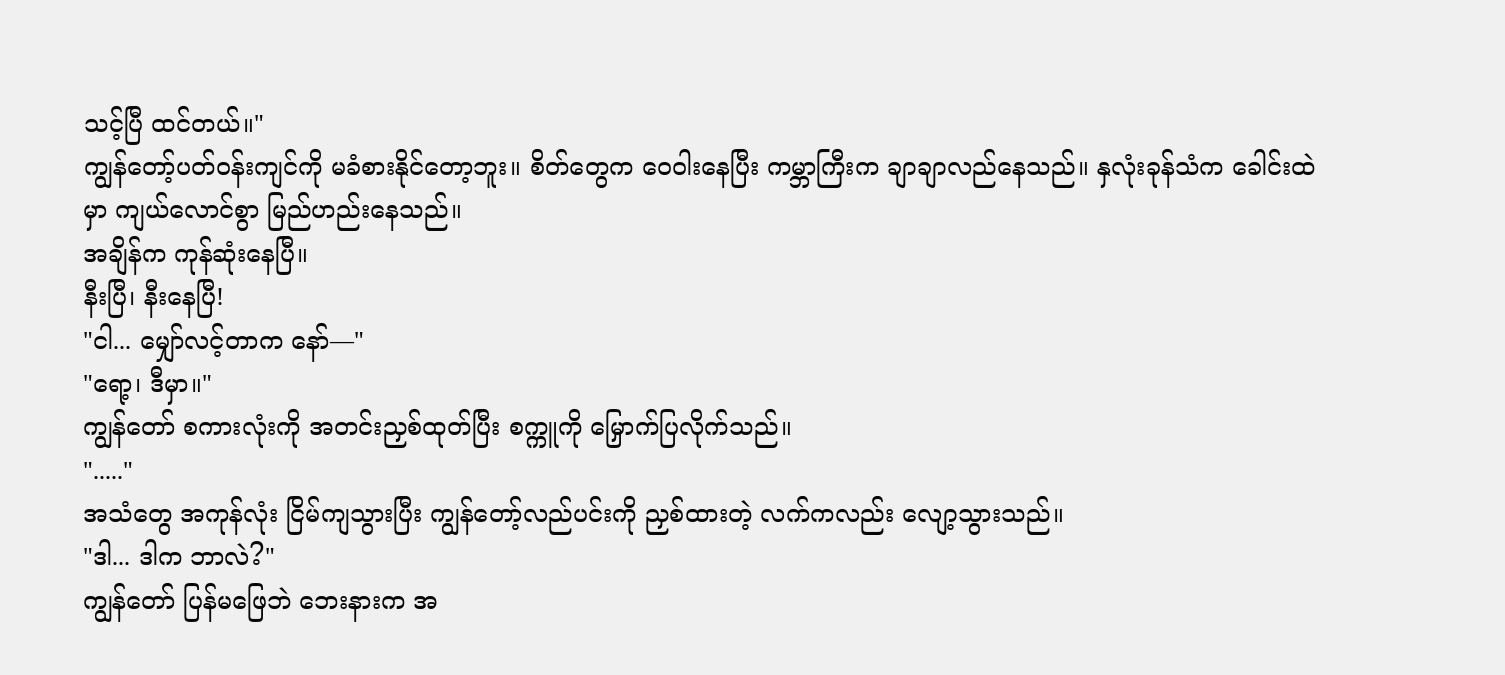သင့်ပြီ ထင်တယ်။"
ကျွန်တော့်ပတ်ဝန်းကျင်ကို မခံစားနိုင်တော့ဘူး။ စိတ်တွေက ဝေဝါးနေပြီး ကမ္ဘာကြီးက ချာချာလည်နေသည်။ နှလုံးခုန်သံက ခေါင်းထဲမှာ ကျယ်လောင်စွာ မြည်ဟည်းနေသည်။
အချိန်က ကုန်ဆုံးနေပြီ။
နီးပြီ၊ နီးနေပြီ!
"ငါ... မျှော်လင့်တာက နော်—"
"ရော့၊ ဒီမှာ။"
ကျွန်တော် စကားလုံးကို အတင်းညှစ်ထုတ်ပြီး စက္ကူကို မြှောက်ပြလိုက်သည်။
"....."
အသံတွေ အကုန်လုံး ငြိမ်ကျသွားပြီး ကျွန်တော့်လည်ပင်းကို ညှစ်ထားတဲ့ လက်ကလည်း လျော့သွားသည်။
"ဒါ... ဒါက ဘာလဲ?"
ကျွန်တော် ပြန်မဖြေဘဲ ဘေးနားက အ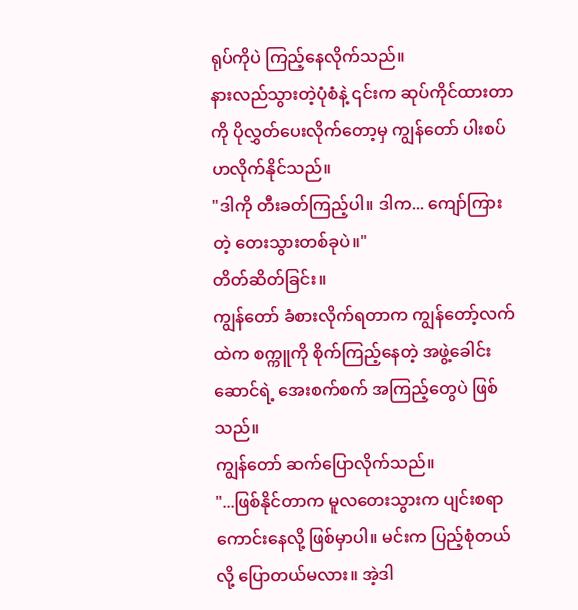ရုပ်ကိုပဲ ကြည့်နေလိုက်သည်။
နားလည်သွားတဲ့ပုံစံနဲ့ ၎င်းက ဆုပ်ကိုင်ထားတာကို ပိုလွှတ်ပေးလိုက်တော့မှ ကျွန်တော် ပါးစပ်ဟလိုက်နိုင်သည်။
"ဒါကို တီးခတ်ကြည့်ပါ။ ဒါက... ကျော်ကြားတဲ့ တေးသွားတစ်ခုပဲ။"
တိတ်ဆိတ်ခြင်း။
ကျွန်တော် ခံစားလိုက်ရတာက ကျွန်တော့်လက်ထဲက စက္ကူကို စိုက်ကြည့်နေတဲ့ အဖွဲ့ခေါင်းဆောင်ရဲ့ အေးစက်စက် အကြည့်တွေပဲ ဖြစ်သည်။
ကျွန်တော် ဆက်ပြောလိုက်သည်။
"...ဖြစ်နိုင်တာက မူလတေးသွားက ပျင်းစရာကောင်းနေလို့ ဖြစ်မှာပါ။ မင်းက ပြည့်စုံတယ်လို့ ပြောတယ်မလား။ အဲ့ဒါ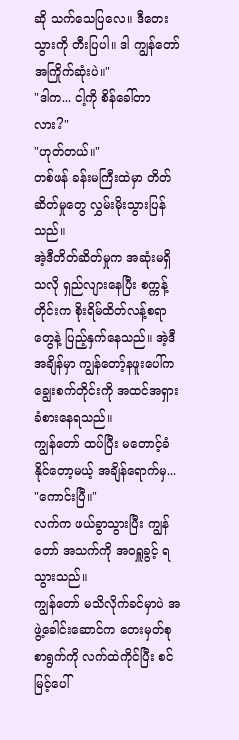ဆို သက်သေပြလေ။ ဒီတေးသွားကို တီးပြပါ။ ဒါ ကျွန်တော် အကြိုက်ဆုံးပဲ။"
"ဒါက... ငါ့ကို စိန်ခေါ်တာလား?"
"ဟုတ်တယ်။"
တစ်ဖန် ခန်းမကြီးထဲမှာ တိတ်ဆိတ်မှုတွေ လွှမ်းမိုးသွားပြန်သည်။
အဲ့ဒီတိတ်ဆိတ်မှုက အဆုံးမရှိသလို ရှည်လျားနေပြီး စက္ကန့်တိုင်းက စိုးရိမ်ထိတ်လန့်စရာတွေနဲ့ ပြည့်နှက်နေသည်။ အဲ့ဒီအချိန်မှာ ကျွန်တော့်နဖူးပေါ်က ချွေးစက်တိုင်းကို အထင်အရှား ခံစားနေရသည်။
ကျွန်တော် ထပ်ပြီး မတောင့်ခံနိုင်တော့မယ့် အချိန်ရောက်မှ...
"ကောင်းပြီ။"
လက်က ဖယ်ခွာသွားပြီး ကျွန်တော် အသက်ကို အဝရှူခွင့် ရသွားသည်။
ကျွန်တော် မသိလိုက်ခင်မှာပဲ အဖွဲ့ခေါင်းဆောင်က တေးမှတ်စုစာရွက်ကို လက်ထဲကိုင်ပြီး စင်မြင့်ပေါ်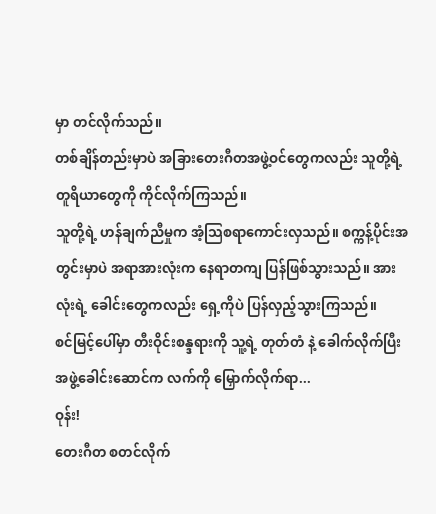မှာ တင်လိုက်သည်။
တစ်ချိန်တည်းမှာပဲ အခြားတေးဂီတအဖွဲ့ဝင်တွေကလည်း သူတို့ရဲ့ တူရိယာတွေကို ကိုင်လိုက်ကြသည်။
သူတို့ရဲ့ ဟန်ချက်ညီမှုက အံ့သြစရာကောင်းလှသည်။ စက္ကန့်ပိုင်းအတွင်းမှာပဲ အရာအားလုံးက နေရာတကျ ပြန်ဖြစ်သွားသည်။ အားလုံးရဲ့ ခေါင်းတွေကလည်း ရှေ့ကိုပဲ ပြန်လှည့်သွားကြသည်။
စင်မြင့်ပေါ်မှာ တီးဝိုင်းစန္ဒရားကို သူ့ရဲ့ တုတ်တံ နဲ့ ခေါက်လိုက်ပြီး အဖွဲ့ခေါင်းဆောင်က လက်ကို မြှောက်လိုက်ရာ...
ဝုန်း!
တေးဂီတ စတင်လိုက်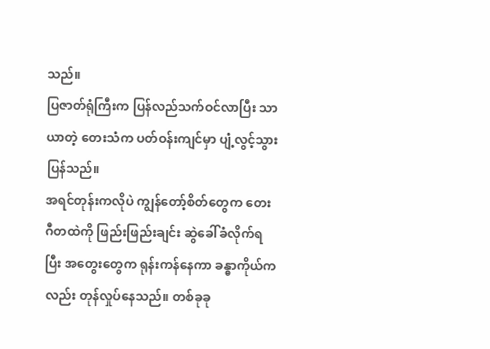သည်။
ပြဇာတ်ရုံကြီးက ပြန်လည်သက်ဝင်လာပြီး သာယာတဲ့ တေးသံက ပတ်ဝန်းကျင်မှာ ပျံ့လွင့်သွားပြန်သည်။
အရင်တုန်းကလိုပဲ ကျွန်တော့်စိတ်တွေက တေးဂီတထဲကို ဖြည်းဖြည်းချင်း ဆွဲခေါ်ခံလိုက်ရပြီး အတွေးတွေက ရုန်းကန်နေကာ ခန္ဓာကိုယ်ကလည်း တုန်လှုပ်နေသည်။ တစ်ခုခု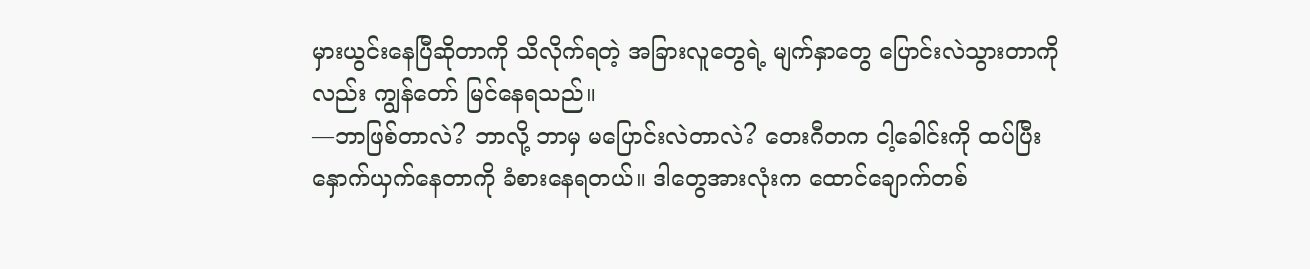မှားယွင်းနေပြီဆိုတာကို သိလိုက်ရတဲ့ အခြားလူတွေရဲ့ မျက်နှာတွေ ပြောင်းလဲသွားတာကိုလည်း ကျွန်တော် မြင်နေရသည်။
—ဘာဖြစ်တာလဲ? ဘာလို့ ဘာမှ မပြောင်းလဲတာလဲ? တေးဂီတက ငါ့ခေါင်းကို ထပ်ပြီး နှောက်ယှက်နေတာကို ခံစားနေရတယ်။ ဒါတွေအားလုံးက ထောင်ချောက်တစ်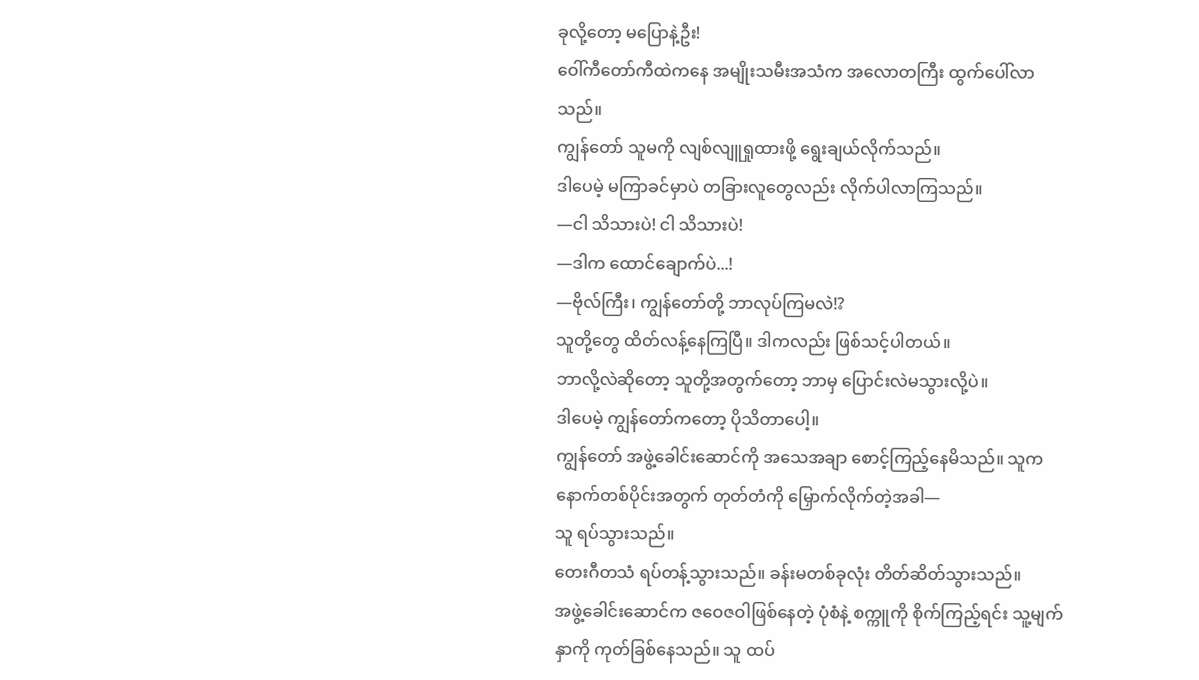ခုလို့တော့ မပြောနဲ့ဦး!
ဝေါ်ကီတော်ကီထဲကနေ အမျိုးသမီးအသံက အလောတကြီး ထွက်ပေါ်လာသည်။
ကျွန်တော် သူမကို လျစ်လျူရှုထားဖို့ ရွေးချယ်လိုက်သည်။
ဒါပေမဲ့ မကြာခင်မှာပဲ တခြားလူတွေလည်း လိုက်ပါလာကြသည်။
—ငါ သိသားပဲ! ငါ သိသားပဲ!
—ဒါက ထောင်ချောက်ပဲ...!
—ဗိုလ်ကြီး၊ ကျွန်တော်တို့ ဘာလုပ်ကြမလဲ!?
သူတို့တွေ ထိတ်လန့်နေကြပြီ။ ဒါကလည်း ဖြစ်သင့်ပါတယ်။
ဘာလို့လဲဆိုတော့ သူတို့အတွက်တော့ ဘာမှ ပြောင်းလဲမသွားလို့ပဲ။
ဒါပေမဲ့ ကျွန်တော်ကတော့ ပိုသိတာပေါ့။
ကျွန်တော် အဖွဲ့ခေါင်းဆောင်ကို အသေအချာ စောင့်ကြည့်နေမိသည်။ သူက နောက်တစ်ပိုင်းအတွက် တုတ်တံကို မြှောက်လိုက်တဲ့အခါ—
သူ ရပ်သွားသည်။
တေးဂီတသံ ရပ်တန့်သွားသည်။ ခန်းမတစ်ခုလုံး တိတ်ဆိတ်သွားသည်။
အဖွဲ့ခေါင်းဆောင်က ဇဝေဇဝါဖြစ်နေတဲ့ ပုံစံနဲ့ စက္ကူကို စိုက်ကြည့်ရင်း သူ့မျက်နှာကို ကုတ်ခြစ်နေသည်။ သူ ထပ်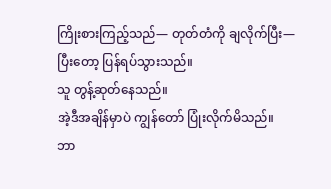ကြိုးစားကြည့်သည်— တုတ်တံကို ချလိုက်ပြီး—
ပြီးတော့ ပြန်ရပ်သွားသည်။
သူ တွန့်ဆုတ်နေသည်။
အဲ့ဒီအချိန်မှာပဲ ကျွန်တော် ပြုံးလိုက်မိသည်။
ဘာ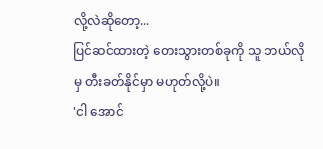လို့လဲဆိုတော့...
ပြင်ဆင်ထားတဲ့ တေးသွားတစ်ခုကို သူ ဘယ်လိုမှ တီးခတ်နိုင်မှာ မဟုတ်လို့ပဲ။
'ငါ အောင်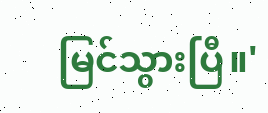မြင်သွားပြီ။'